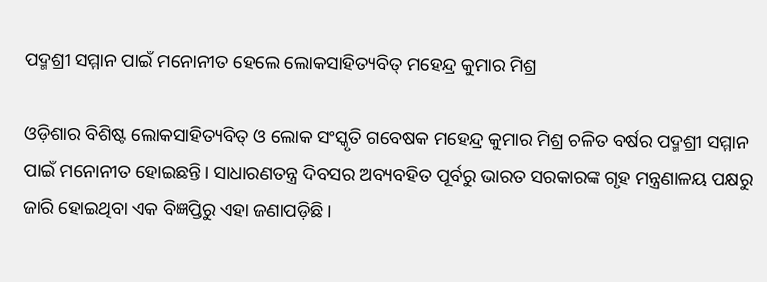ପଦ୍ମଶ୍ରୀ ସମ୍ମାନ ପାଇଁ ମନୋନୀତ ହେଲେ ଲୋକସାହିତ୍ୟବିତ୍ ମହେନ୍ଦ୍ର କୁମାର ମିଶ୍ର

ଓଡ଼ିଶାର ବିଶିଷ୍ଟ ଲୋକସାହିତ୍ୟବିତ୍ ଓ ଲୋକ ସଂସ୍କୃତି ଗବେଷକ ମହେନ୍ଦ୍ର କୁମାର ମିଶ୍ର ଚଳିତ ବର୍ଷର ପଦ୍ମଶ୍ରୀ ସମ୍ମାନ ପାଇଁ ମନୋନୀତ ହୋଇଛନ୍ତି। ସାଧାରଣତନ୍ତ୍ର ଦିବସର ଅବ୍ୟବହିତ ପୂର୍ବରୁ ଭାରତ ସରକାରଙ୍କ ଗୃହ ମନ୍ତ୍ରଣାଳୟ ପକ୍ଷରୁ ଜାରି ହୋଇଥିବା ଏକ ବିଜ୍ଞପ୍ତିରୁ ଏହା ଜଣାପଡ଼ିଛି।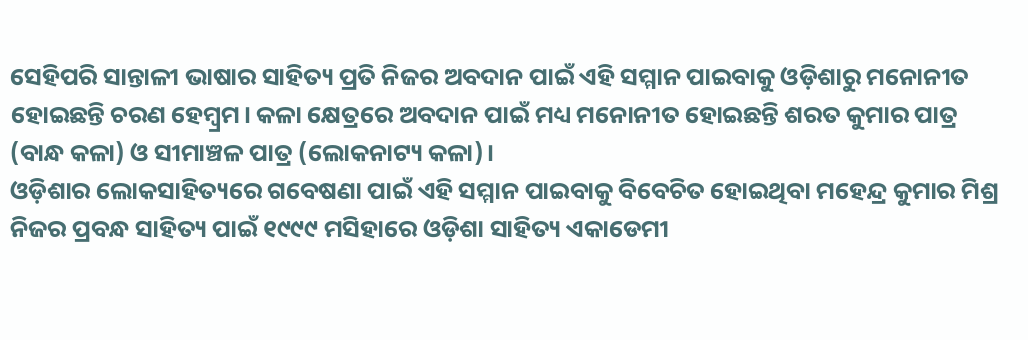ସେହିପରି ସାନ୍ତାଳୀ ଭାଷାର ସାହିତ୍ୟ ପ୍ରତି ନିଜର ଅବଦାନ ପାଇଁ ଏହି ସମ୍ମାନ ପାଇବାକୁ ଓଡ଼ିଶାରୁ ମନୋନୀତ ହୋଇଛନ୍ତି ଚରଣ ହେମ୍ବ୍ରମ। କଳା କ୍ଷେତ୍ରରେ ଅବଦାନ ପାଇଁ ମଧ୍ୟ ମନୋନୀତ ହୋଇଛନ୍ତି ଶରତ କୁମାର ପାତ୍ର (ବାନ୍ଧ କଳା) ଓ ସୀମାଞ୍ଚଳ ପାତ୍ର (ଲୋକନାଟ୍ୟ କଳା)।
ଓଡ଼ିଶାର ଲୋକସାହିତ୍ୟରେ ଗବେଷଣା ପାଇଁ ଏହି ସମ୍ମାନ ପାଇବାକୁ ବିବେଚିତ ହୋଇଥିବା ମହେନ୍ଦ୍ର କୁମାର ମିଶ୍ର ନିଜର ପ୍ରବନ୍ଧ ସାହିତ୍ୟ ପାଇଁ ୧୯୯୯ ମସିହାରେ ଓଡ଼ିଶା ସାହିତ୍ୟ ଏକାଡେମୀ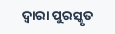ଦ୍ବାରା ପୁରସ୍କୃତ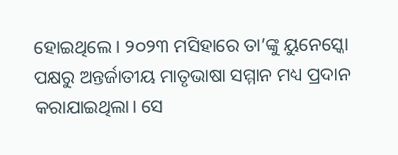ହୋଇଥିଲେ। ୨୦୨୩ ମସିହାରେ ତା’ଙ୍କୁ ୟୁନେସ୍କୋ ପକ୍ଷରୁ ଅନ୍ତର୍ଜାତୀୟ ମାତୃଭାଷା ସମ୍ମାନ ମଧ୍ୟ ପ୍ରଦାନ କରାଯାଇଥିଲା। ସେ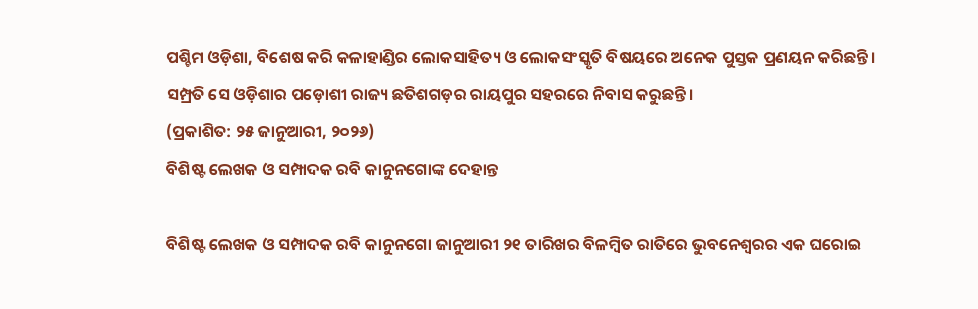ପଶ୍ଚିମ ଓଡ଼ିଶା, ବିଶେଷ କରି କଳାହାଣ୍ଡିର ଲୋକସାହିତ୍ୟ ଓ ଲୋକସଂସ୍କୃତି ବିଷୟରେ ଅନେକ ପୁସ୍ତକ ପ୍ରଣୟନ କରିଛନ୍ତି। ସମ୍ପ୍ରତି ସେ ଓଡ଼ିଶାର ପଡ଼ୋଶୀ ରାଜ୍ୟ ଛତିଶଗଡ଼ର ରାୟପୁର ସହରରେ ନିବାସ କରୁଛନ୍ତି।
(ପ୍ରକାଶିତ: ୨୫ ଜାନୁଆରୀ, ୨୦୨୬)
ବିଶିଷ୍ଟ ଲେଖକ ଓ ସମ୍ପାଦକ ରବି କାନୁନଗୋଙ୍କ ଦେହାନ୍ତ

ବିଶିଷ୍ଟ ଲେଖକ ଓ ସମ୍ପାଦକ ରବି କାନୁନଗୋ ଜାନୁଆରୀ ୨୧ ତାରିଖର ବିଳମ୍ବିତ ରାତିରେ ଭୁବନେଶ୍ବରର ଏକ ଘରୋଇ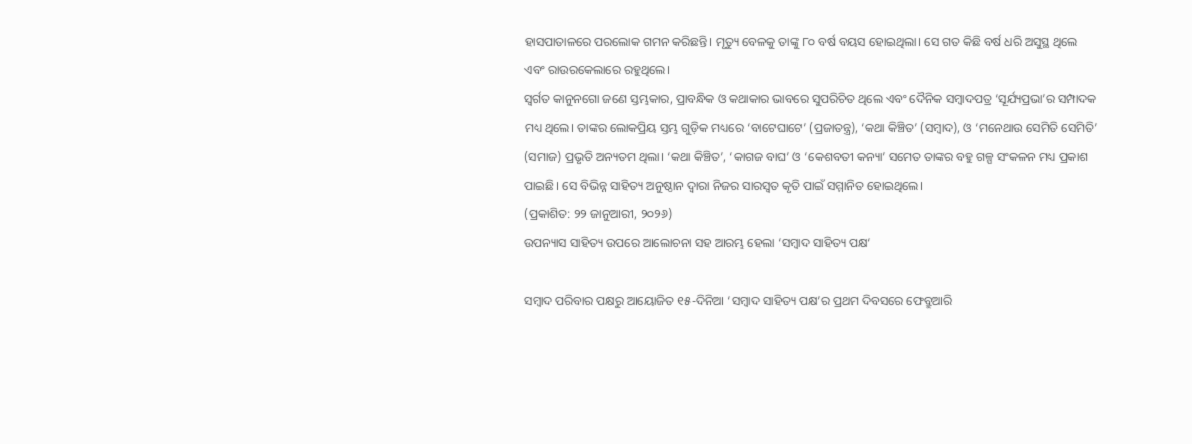ହାସପାତାଳରେ ପରଲୋକ ଗମନ କରିଛନ୍ତି। ମୃତ୍ୟୁ ବେଳକୁ ତାଙ୍କୁ ୮୦ ବର୍ଷ ବୟସ ହୋଇଥିଲା। ସେ ଗତ କିଛି ବର୍ଷ ଧରି ଅସୁସ୍ଥ ଥିଲେ ଏବଂ ରାଉରକେଲାରେ ରହୁଥିଲେ।
ସ୍ବର୍ଗତ କାନୁନଗୋ ଜଣେ ସ୍ତମ୍ଭକାର, ପ୍ରାବନ୍ଧିକ ଓ କଥାକାର ଭାବରେ ସୁପରିଚିତ ଥିଲେ ଏବଂ ଦୈନିକ ସମ୍ବାଦପତ୍ର ‘ସୂର୍ଯ୍ୟପ୍ରଭା’ର ସମ୍ପାଦକ ମଧ୍ୟ ଥିଲେ। ତାଙ୍କର ଲୋକପ୍ରିୟ ସ୍ତମ୍ଭ ଗୁଡ଼ିକ ମଧ୍ୟରେ ‘ବାଟେଘାଟେ’ (ପ୍ରଜାତନ୍ତ୍ର), ‘କଥା କିଞ୍ଚିତ’ (ସମ୍ବାଦ), ଓ ‘ମନେଥାଉ ସେମିତି ସେମିତି’ (ସମାଜ) ପ୍ରଭୃତି ଅନ୍ୟତମ ଥିଲା। ‘କଥା କିଞ୍ଚିତ’, ‘କାଗଜ ବାଘ’ ଓ ‘କେଶବତୀ କନ୍ୟା’ ସମେତ ତାଙ୍କର ବହୁ ଗଳ୍ପ ସଂକଳନ ମଧ୍ୟ ପ୍ରକାଶ ପାଇଛି। ସେ ବିଭିନ୍ନ ସାହିତ୍ୟ ଅନୁଷ୍ଠାନ ଦ୍ବାରା ନିଜର ସାରସ୍ବତ କୃତି ପାଇଁ ସମ୍ମାନିତ ହୋଇଥିଲେ।
(ପ୍ରକାଶିତ: ୨୨ ଜାନୁଆରୀ, ୨୦୨୬)
ଉପନ୍ୟାସ ସାହିତ୍ୟ ଉପରେ ଆଲୋଚନା ସହ ଆରମ୍ଭ ହେଲା ‘ସମ୍ବାଦ ସାହିତ୍ୟ ପକ୍ଷ‘

ସମ୍ବାଦ ପରିବାର ପକ୍ଷରୁ ଆୟୋଜିତ ୧୫-ଦିନିଆ ‘ସମ୍ବାଦ ସାହିତ୍ୟ ପକ୍ଷ’ର ପ୍ରଥମ ଦିବସରେ ଫେବ୍ରୁଆରି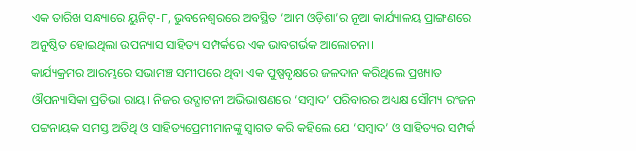ଏକ ତାରିଖ ସନ୍ଧ୍ୟାରେ ୟୁନିଟ୍-୮, ଭୁବନେଶ୍ଵରରେ ଅବସ୍ଥିତ ‘ଆମ ଓଡ଼ିଶା’ର ନୂଆ କାର୍ଯ୍ୟାଳୟ ପ୍ରାଙ୍ଗଣରେ ଅନୁଷ୍ଠିତ ହୋଇଥିଲା ଉପନ୍ୟାସ ସାହିତ୍ୟ ସମ୍ପର୍କରେ ଏକ ଭାବଗର୍ଭକ ଆଲୋଚନା।
କାର୍ଯ୍ୟକ୍ରମର ଆରମ୍ଭରେ ସଭାମଞ୍ଚ ସମୀପରେ ଥିବା ଏକ ପୁଷ୍ପବୃକ୍ଷରେ ଜଳଦାନ କରିଥିଲେ ପ୍ରଖ୍ୟାତ ଔପନ୍ୟାସିକା ପ୍ରତିଭା ରାୟ। ନିଜର ଉଦ୍ଘାଟନୀ ଅଭିଭାଷଣରେ ‘ସମ୍ବାଦ’ ପରିବାରର ଅଧ୍ୟକ୍ଷ ସୌମ୍ୟ ରଂଜନ ପଟ୍ଟନାୟକ ସମସ୍ତ ଅତିଥି ଓ ସାହିତ୍ୟପ୍ରେମୀମାନଙ୍କୁ ସ୍ବାଗତ କରି କହିଲେ ଯେ ‘ସମ୍ବାଦ’ ଓ ସାହିତ୍ୟର ସମ୍ପର୍କ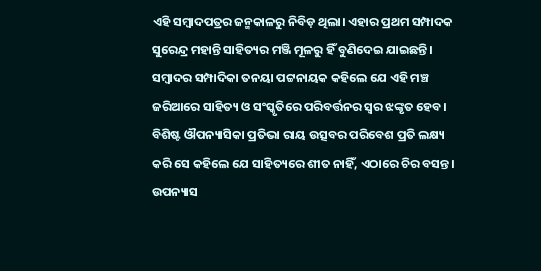ଏହି ସମ୍ବାଦପତ୍ରର ଜନ୍ମକାଳରୁ ନିବିଡ଼ ଥିଲା। ଏହାର ପ୍ରଥମ ସମ୍ପାଦକ ସୁରେନ୍ଦ୍ର ମହାନ୍ତି ସାହିତ୍ୟର ମଞ୍ଜି ମୂଳରୁ ହିଁ ବୁଣିଦେଇ ଯାଇଛନ୍ତି। ସମ୍ବାଦର ସମ୍ପାଦିକା ତନୟା ପଟ୍ଟନାୟକ କହିଲେ ଯେ ଏହି ମଞ୍ଚ ଜରିଆରେ ସାହିତ୍ୟ ଓ ସଂସ୍କୃତିରେ ପରିବର୍ତ୍ତନର ସ୍ବର ଝଙ୍କୃତ ହେବ। ବିଶିଷ୍ଟ ଔପନ୍ୟାସିକା ପ୍ରତିଭା ରାୟ ଉତ୍ସବର ପରିବେଶ ପ୍ରତି ଲକ୍ଷ୍ୟ କରି ସେ କହିଲେ ଯେ ସାହିତ୍ୟରେ ଶୀତ ନାହିଁ, ଏଠାରେ ଚିର ବସନ୍ତ। ଉପନ୍ୟାସ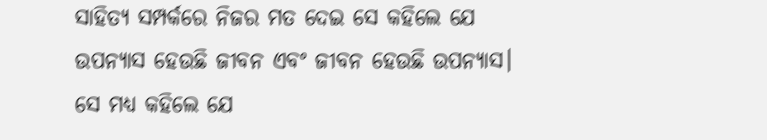ସାହିତ୍ୟ ସମ୍ପର୍କରେ ନିଜର ମତ ଦେଇ ସେ କହିଲେ ଯେ ଉପନ୍ୟାସ ହେଉଛି ଜୀବନ ଏବଂ ଜୀବନ ହେଉଛି ଉପନ୍ୟାସ। ସେ ମଧ୍ୟ କହିଲେ ଯେ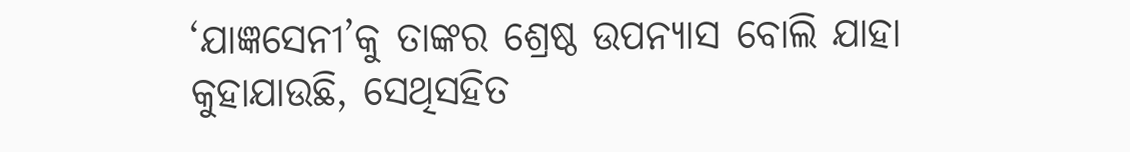‘ଯାଜ୍ଞସେନୀ’କୁ ତାଙ୍କର ଶ୍ରେଷ୍ଠ ଉପନ୍ୟାସ ବୋଲି ଯାହା କୁହାଯାଉଛି, ସେଥିସହିତ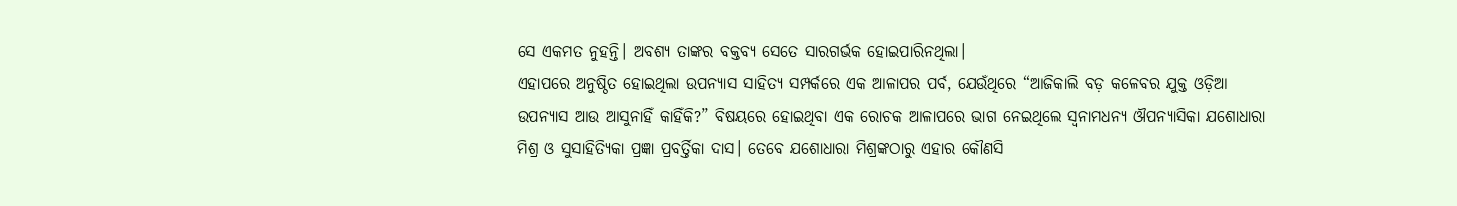ସେ ଏକମତ ନୁହନ୍ତି। ଅବଶ୍ୟ ତାଙ୍କର ବକ୍ତବ୍ୟ ସେତେ ସାରଗର୍ଭକ ହୋଇପାରିନଥିଲା।
ଏହାପରେ ଅନୁଷ୍ଠିତ ହୋଇଥିଲା ଉପନ୍ୟାସ ସାହିତ୍ୟ ସମ୍ପର୍କରେ ଏକ ଆଳାପର ପର୍ବ, ଯେଉଁଥିରେ “ଆଜିକାଲି ବଡ଼ କଳେବର ଯୁକ୍ତ ଓଡ଼ିଆ ଉପନ୍ୟାସ ଆଉ ଆସୁନାହିଁ କାହିଁକି?” ବିଷୟରେ ହୋଇଥିବା ଏକ ରୋଚକ ଆଳାପରେ ଭାଗ ନେଇଥିଲେ ସ୍ୱନାମଧନ୍ୟ ଔପନ୍ୟାସିକା ଯଶୋଧାରା ମିଶ୍ର ଓ ସୁସାହିତ୍ଯିକା ପ୍ରଜ୍ଞା ପ୍ରବର୍ତ୍ତିକା ଦାସ। ତେବେ ଯଶୋଧାରା ମିଶ୍ରଙ୍କଠାରୁ ଏହାର କୌଣସି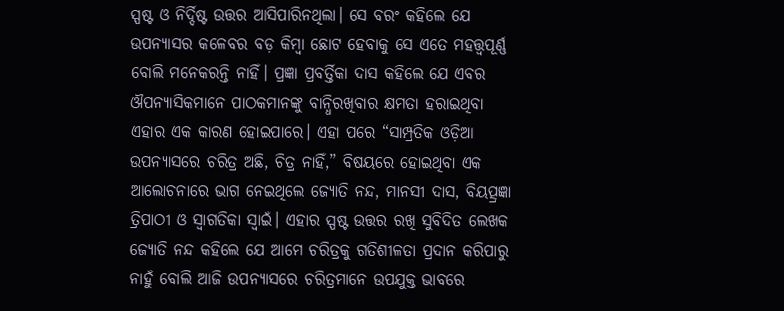ସ୍ପଷ୍ଟ ଓ ନିର୍ଦ୍ଦିଷ୍ଟ ଉତ୍ତର ଆସିପାରିନଥିଲା। ସେ ବରଂ କହିଲେ ଯେ ଉପନ୍ୟାସର କଳେବର ବଡ଼ କିମ୍ବା ଛୋଟ ହେବାକୁ ସେ ଏତେ ମହତ୍ତ୍ବପୂର୍ଣ୍ଣ ବୋଲି ମନେକରନ୍ତି ନାହିଁ। ପ୍ରଜ୍ଞା ପ୍ରବର୍ତ୍ତିକା ଦାସ କହିଲେ ଯେ ଏବର ଔପନ୍ୟାସିକମାନେ ପାଠକମାନଙ୍କୁ ବାନ୍ଧିରଖିବାର କ୍ଷମତା ହରାଇଥିବା ଏହାର ଏକ କାରଣ ହୋଇପାରେ। ଏହା ପରେ “ସାମ୍ପ୍ରତିକ ଓଡ଼ିଆ ଉପନ୍ୟାସରେ ଚରିତ୍ର ଅଛି, ଚିତ୍ର ନାହିଁ,” ବିଷୟରେ ହୋଇଥିବା ଏକ ଆଲୋଚନାରେ ଭାଗ ନେଇଥିଲେ ଜ୍ୟୋତି ନନ୍ଦ, ମାନସୀ ଦାସ, ବିୟତ୍ପ୍ରଜ୍ଞା ତ୍ରିପାଠୀ ଓ ସ୍ୱାଗତିକା ସ୍ୱାଇଁ। ଏହାର ସ୍ପଷ୍ଟ ଉତ୍ତର ରଖି ସୁବିଦିତ ଲେଖକ ଜ୍ୟୋତି ନନ୍ଦ କହିଲେ ଯେ ଆମେ ଚରିତ୍ରକୁ ଗତିଶୀଳତା ପ୍ରଦାନ କରିପାରୁ ନାହୁଁ ବୋଲି ଆଜି ଉପନ୍ୟାସରେ ଚରିତ୍ରମାନେ ଉପଯୁକ୍ତ ଭାବରେ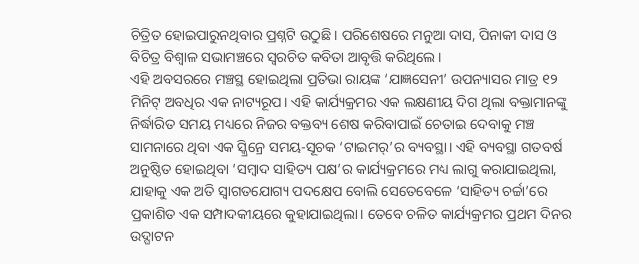ଚିତ୍ରିତ ହୋଇପାରୁନଥିବାର ପ୍ରଶ୍ନଟି ଉଠୁଛି। ପରିଶେଷରେ ମନୁଆ ଦାସ, ପିନାକୀ ଦାସ ଓ ବିଚିତ୍ର ବିଶ୍ବାଳ ସଭାମଞ୍ଚରେ ସ୍ବରଚିତ କବିତା ଆବୃତ୍ତି କରିଥିଲେ।
ଏହି ଅବସରରେ ମଞ୍ଚସ୍ଥ ହୋଇଥିଲା ପ୍ରତିଭା ରାୟଙ୍କ ‘ଯାଜ୍ଞସେନୀ’ ଉପନ୍ୟାସର ମାତ୍ର ୧୨ ମିନିଟ୍ ଅବଧିର ଏକ ନାଟ୍ୟରୂପ। ଏହି କାର୍ଯ୍ୟକ୍ରମର ଏକ ଲକ୍ଷଣୀୟ ଦିଗ ଥିଲା ବକ୍ତାମାନଙ୍କୁ ନିର୍ଦ୍ଧାରିତ ସମୟ ମଧ୍ୟରେ ନିଜର ବକ୍ତବ୍ୟ ଶେଷ କରିବାପାଇଁ ଚେତାଇ ଦେବାକୁ ମଞ୍ଚ ସାମନାରେ ଥିବା ଏକ ସ୍କ୍ରିନ୍ରେ ସମୟ-ସୂଚକ ‘ଟାଇମର୍’ର ବ୍ୟବସ୍ଥା। ଏହି ବ୍ୟବସ୍ଥା ଗତବର୍ଷ ଅନୁଷ୍ଠିତ ହୋଇଥିବା ‘ସମ୍ବାଦ ସାହିତ୍ୟ ପକ୍ଷ’ର କାର୍ଯ୍ୟକ୍ରମରେ ମଧ୍ୟ ଲାଗୁ କରାଯାଇଥିଲା, ଯାହାକୁ ଏକ ଅତି ସ୍ବାଗତଯୋଗ୍ୟ ପଦକ୍ଷେପ ବୋଲି ସେତେବେଳେ ‘ସାହିତ୍ୟ ଚର୍ଚ୍ଚା’ରେ ପ୍ରକାଶିତ ଏକ ସମ୍ପାଦକୀୟରେ କୁହାଯାଇଥିଲା। ତେବେ ଚଳିତ କାର୍ଯ୍ୟକ୍ରମର ପ୍ରଥମ ଦିନର ଉଦ୍ଘାଟନ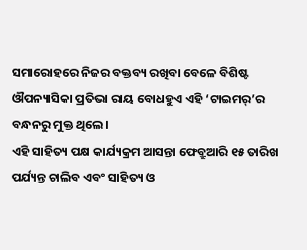ସମାରୋହରେ ନିଜର ବକ୍ତବ୍ୟ ରଖିବା ବେଳେ ବିଶିଷ୍ଟ ଔପନ୍ୟାସିକା ପ୍ରତିଭା ରାୟ ବୋଧହୁଏ ଏହି ‘ଟାଇମର୍’ର ବନ୍ଧନରୁ ମୁକ୍ତ ଥିଲେ।
ଏହି ସାହିତ୍ୟ ପକ୍ଷ କାର୍ଯ୍ୟକ୍ରମ ଆସନ୍ତା ଫେବ୍ରୁଆରି ୧୫ ତାରିଖ ପର୍ଯ୍ୟନ୍ତ ଚାଲିବ ଏବଂ ସାହିତ୍ୟ ଓ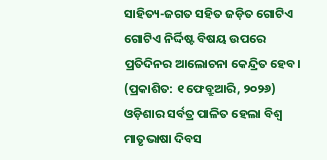ସାହିତ୍ୟ-ଜଗତ ସହିତ ଜଡ଼ିତ ଗୋଟିଏ ଗୋଟିଏ ନିର୍ଦ୍ଦିଷ୍ଟ ବିଷୟ ଉପରେ ପ୍ରତିଦିନର ଆଲୋଚନା କେନ୍ଦ୍ରିତ ହେବ।
(ପ୍ରକାଶିତ: ୧ ଫେବ୍ରୁଆରି, ୨୦୨୬)
ଓଡ଼ିଶାର ସର୍ବତ୍ର ପାଳିତ ହେଲା ବିଶ୍ବ ମାତୃଭାଷା ଦିବସ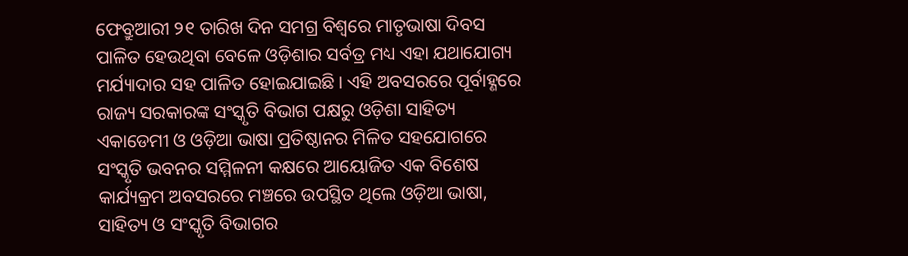ଫେବ୍ରୁଆରୀ ୨୧ ତାରିଖ ଦିନ ସମଗ୍ର ବିଶ୍ବରେ ମାତୃଭାଷା ଦିବସ ପାଳିତ ହେଉଥିବା ବେଳେ ଓଡ଼ିଶାର ସର୍ବତ୍ର ମଧ୍ୟ ଏହା ଯଥାଯୋଗ୍ୟ ମର୍ଯ୍ୟାଦାର ସହ ପାଳିତ ହୋଇଯାଇଛି। ଏହି ଅବସରରେ ପୂର୍ବାହ୍ଣରେ ରାଜ୍ୟ ସରକାରଙ୍କ ସଂସ୍କୃତି ବିଭାଗ ପକ୍ଷରୁ ଓଡ଼ିଶା ସାହିତ୍ୟ ଏକାଡେମୀ ଓ ଓଡ଼ିଆ ଭାଷା ପ୍ରତିଷ୍ଠାନର ମିଳିତ ସହଯୋଗରେ ସଂସ୍କୃତି ଭବନର ସମ୍ମିଳନୀ କକ୍ଷରେ ଆୟୋଜିତ ଏକ ବିଶେଷ କାର୍ଯ୍ୟକ୍ରମ ଅବସରରେ ମଞ୍ଚରେ ଉପସ୍ଥିତ ଥିଲେ ଓଡ଼ିଆ ଭାଷା, ସାହିତ୍ୟ ଓ ସଂସ୍କୃତି ବିଭାଗର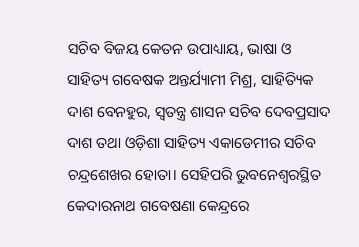ସଚିବ ବିଜୟ କେତନ ଉପାଧ୍ୟାୟ, ଭାଷା ଓ ସାହିତ୍ୟ ଗବେଷକ ଅନ୍ତର୍ଯ୍ୟାମୀ ମିଶ୍ର, ସାହିତ୍ୟିକ ଦାଶ ବେନହୁର, ସ୍ବତନ୍ତ୍ର ଶାସନ ସଚିବ ଦେବପ୍ରସାଦ ଦାଶ ତଥା ଓଡ଼ିଶା ସାହିତ୍ୟ ଏକାଡେମୀର ସଚିବ ଚନ୍ଦ୍ରଶେଖର ହୋତା। ସେହିପରି ଭୁବନେଶ୍ବରସ୍ଥିତ କେଦାରନାଥ ଗବେଷଣା କେନ୍ଦ୍ରରେ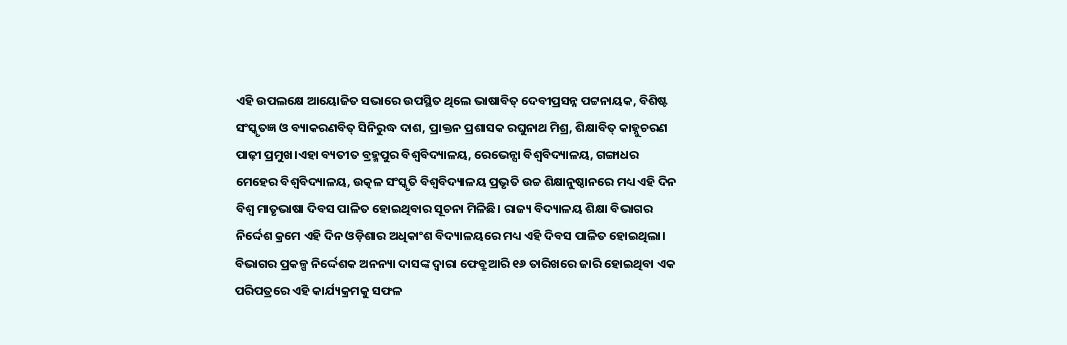ଏହି ଉପଲକ୍ଷେ ଆୟୋଜିତ ସଭାରେ ଉପସ୍ଥିତ ଥିଲେ ଭାଷାବିତ୍ ଦେବୀପ୍ରସନ୍ନ ପଟ୍ଟନାୟକ, ବିଶିଷ୍ଟ ସଂସ୍କୃତଜ୍ଞ ଓ ବ୍ୟାକରଣବିତ୍ ସିନିରୁଦ୍ଧ ଦାଶ, ପ୍ରାକ୍ତନ ପ୍ରଶାସକ ରଘୁନାଥ ମିଶ୍ର, ଶିକ୍ଷାବିତ୍ କାହ୍ନୁଚରଣ ପାଢ଼ୀ ପ୍ରମୁଖ।ଏହା ବ୍ୟତୀତ ବ୍ରହ୍ମପୁର ବିଶ୍ବବିଦ୍ୟାଳୟ, ରେଭେନ୍ସା ବିଶ୍ବବିଦ୍ୟାଳୟ, ଗଙ୍ଗାଧର ମେହେର ବିଶ୍ବବିଦ୍ୟାଳୟ, ଉତ୍କଳ ସଂସ୍କୃତି ବିଶ୍ବବିଦ୍ୟାଳୟ ପ୍ରଭୃତି ଉଚ୍ଚ ଶିକ୍ଷାନୁଷ୍ଠାନରେ ମଧ୍ୟ ଏହି ଦିନ ବିଶ୍ବ ମାତୃଭାଷା ଦିବସ ପାଳିତ ହୋଇଥିବାର ସୂଚନା ମିଳିଛି। ରାଜ୍ୟ ବିଦ୍ୟାଳୟ ଶିକ୍ଷା ବିଭାଗର ନିର୍ଦ୍ଦେଶ କ୍ରମେ ଏହି ଦିନ ଓଡ଼ିଶାର ଅଧିକାଂଶ ବିଦ୍ୟାଳୟରେ ମଧ୍ୟ ଏହି ଦିବସ ପାଳିତ ହୋଇଥିଲା। ବିଭାଗର ପ୍ରକଳ୍ପ ନିର୍ଦ୍ଦେଶକ ଅନନ୍ୟା ଦାସଙ୍କ ଦ୍ବାରା ଫେବ୍ରୁଆରି ୧୬ ତାରିଖରେ ଜାରି ହୋଇଥିବା ଏକ ପରିପତ୍ରରେ ଏହି କାର୍ଯ୍ୟକ୍ରମକୁ ସଫଳ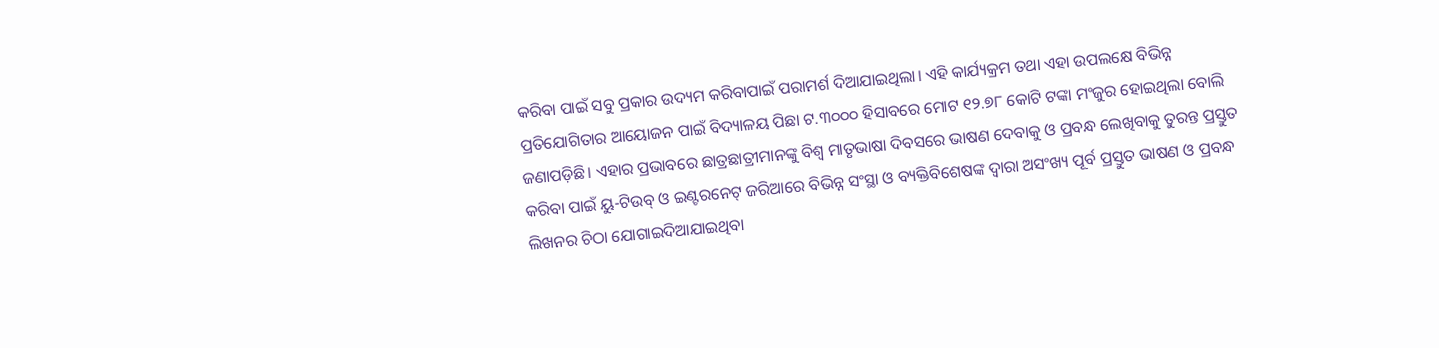କରିବା ପାଇଁ ସବୁ ପ୍ରକାର ଉଦ୍ୟମ କରିବାପାଇଁ ପରାମର୍ଶ ଦିଆଯାଇଥିଲା। ଏହି କାର୍ଯ୍ୟକ୍ରମ ତଥା ଏହା ଉପଲକ୍ଷେ ବିଭିନ୍ନ ପ୍ରତିଯୋଗିତାର ଆୟୋଜନ ପାଇଁ ବିଦ୍ୟାଳୟ ପିଛା ଟ.୩୦୦୦ ହିସାବରେ ମୋଟ ୧୨.୭୮ କୋଟି ଟଙ୍କା ମଂଜୁର ହୋଇଥିଲା ବୋଲି ଜଣାପଡ଼ିଛି। ଏହାର ପ୍ରଭାବରେ ଛାତ୍ରଛାତ୍ରୀମାନଙ୍କୁ ବିଶ୍ବ ମାତୃଭାଷା ଦିବସରେ ଭାଷଣ ଦେବାକୁ ଓ ପ୍ରବନ୍ଧ ଲେଖିବାକୁ ତୁରନ୍ତ ପ୍ରସ୍ତୁତ କରିବା ପାଇଁ ୟୁ-ଟିଉବ୍ ଓ ଇଣ୍ଟରନେଟ୍ ଜରିଆରେ ବିଭିନ୍ନ ସଂସ୍ଥା ଓ ବ୍ୟକ୍ତିବିଶେଷଙ୍କ ଦ୍ବାରା ଅସଂଖ୍ୟ ପୂର୍ବ ପ୍ରସ୍ତୁତ ଭାଷଣ ଓ ପ୍ରବନ୍ଧ ଲିଖନର ଚିଠା ଯୋଗାଇଦିଆଯାଇଥିବା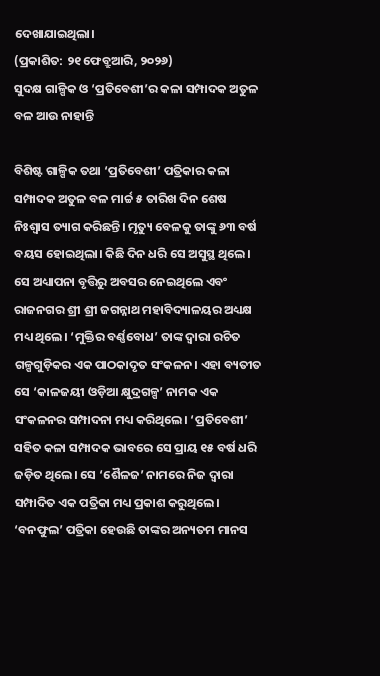ଦେଖାଯାଇଥିଲା।
(ପ୍ରକାଶିତ: ୨୧ ଫେବ୍ରୁଆରି, ୨୦୨୬)
ସୁଦକ୍ଷ ଗାଳ୍ପିକ ଓ ‘ପ୍ରତିବେଶୀ’ର କଳା ସମ୍ପାଦକ ଅତୁଳ ବଳ ଆଉ ନାହାନ୍ତି

ବିଶିଷ୍ଟ ଗାଳ୍ପିକ ତଥା ‘ପ୍ରତିବେଶୀ’ ପତ୍ରିକାର କଳା ସମ୍ପାଦକ ଅତୁଳ ବଳ ମାର୍ଚ୍ଚ ୫ ତାରିଖ ଦିନ ଶେଷ ନିଃଶ୍ୱାସ ତ୍ୟାଗ କରିଛନ୍ତି। ମୃତ୍ୟୁ ବେଳକୁ ତାଙ୍କୁ ୬୩ ବର୍ଷ ବୟସ ହୋଇଥିଲା। କିଛି ଦିନ ଧରି ସେ ଅସୁସ୍ଥ ଥିଲେ।
ସେ ଅଧ୍ୟାପନା ବୃତ୍ତିରୁ ଅବସର ନେଇଥିଲେ ଏବଂ ରାଜନଗର ଶ୍ରୀ ଶ୍ରୀ ଜଗନ୍ନାଥ ମହାବିଦ୍ୟାଳୟର ଅଧ୍ୟକ୍ଷ ମଧ୍ୟ ଥିଲେ। ‘ମୁକ୍ତିର ବର୍ଣ୍ଣବୋଧ’ ତାଙ୍କ ଦ୍ବାରା ରଚିତ ଗଳ୍ପଗୁଡ଼ିକର ଏକ ପାଠକାଦୃତ ସଂକଳନ। ଏହା ବ୍ୟତୀତ ସେ ‘କାଳଜୟୀ ଓଡ଼ିଆ କ୍ଷୁଦ୍ରଗଳ୍ପ’ ନାମକ ଏକ ସଂକଳନର ସମ୍ପାଦନା ମଧ୍ୟ କରିଥିଲେ। ‘ପ୍ରତିବେଶୀ’ ସହିତ କଳା ସମ୍ପାଦକ ଭାବରେ ସେ ପ୍ରାୟ ୧୫ ବର୍ଷ ଧରି ଜଡ଼ିତ ଥିଲେ। ସେ ‘ଶୈଳଜ’ ନାମରେ ନିଜ ଦ୍ବାରା ସମ୍ପାଦିତ ଏକ ପତ୍ରିକା ମଧ୍ୟ ପ୍ରକାଶ କରୁଥିଲେ। ‘ବନଫୁଲ’ ପତ୍ରିକା ହେଉଛି ତାଙ୍କର ଅନ୍ୟତମ ମାନସ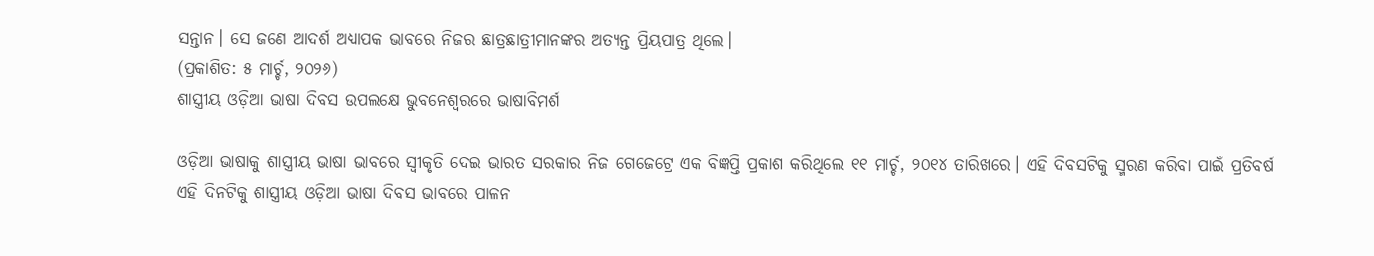ସନ୍ତାନ। ସେ ଜଣେ ଆଦର୍ଶ ଅଧ୍ୟାପକ ଭାବରେ ନିଜର ଛାତ୍ରଛାତ୍ରୀମାନଙ୍କର ଅତ୍ୟନ୍ତ ପ୍ରିୟପାତ୍ର ଥିଲେ।
(ପ୍ରକାଶିତ: ୫ ମାର୍ଚ୍ଚ, ୨୦୨୬)
ଶାସ୍ତ୍ରୀୟ ଓଡ଼ିଆ ଭାଷା ଦିବସ ଉପଲକ୍ଷେ ଭୁବନେଶ୍ବରରେ ଭାଷାବିମର୍ଶ

ଓଡ଼ିଆ ଭାଷାକୁ ଶାସ୍ତ୍ରୀୟ ଭାଷା ଭାବରେ ସ୍ବୀକୃତି ଦେଇ ଭାରତ ସରକାର ନିଜ ଗେଜେଟ୍ରେ ଏକ ବିଜ୍ଞପ୍ତି ପ୍ରକାଶ କରିଥିଲେ ୧୧ ମାର୍ଚ୍ଚ, ୨୦୧୪ ତାରିଖରେ। ଏହି ଦିବସଟିକୁ ସ୍ମରଣ କରିବା ପାଇଁ ପ୍ରତିବର୍ଷ ଏହି ଦିନଟିକୁ ଶାସ୍ତ୍ରୀୟ ଓଡ଼ିଆ ଭାଷା ଦିବସ ଭାବରେ ପାଳନ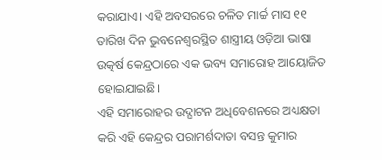କରାଯାଏ। ଏହି ଅବସରରେ ଚଳିତ ମାର୍ଚ୍ଚ ମାସ ୧୧ ତାରିଖ ଦିନ ଭୁବନେଶ୍ବରସ୍ଥିତ ଶାସ୍ତ୍ରୀୟ ଓଡ଼ିଆ ଭାଷା ଉତ୍କର୍ଷ କେନ୍ଦ୍ରଠାରେ ଏକ ଭବ୍ୟ ସମାରୋହ ଆୟୋଜିତ ହୋଇଯାଇଛି।
ଏହି ସମାରୋହର ଉଦ୍ଘାଟନ ଅଧିବେଶନରେ ଅଧ୍ୟକ୍ଷତା କରି ଏହି କେନ୍ଦ୍ରର ପରାମର୍ଶଦାତା ବସନ୍ତ କୁମାର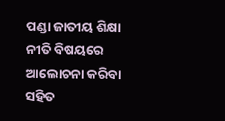ପଣ୍ଡା ଜାତୀୟ ଶିକ୍ଷା ନୀତି ବିଷୟରେ ଆଲୋଚନା କରିବା ସହିତ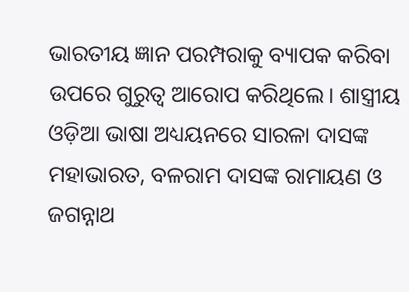ଭାରତୀୟ ଜ୍ଞାନ ପରମ୍ପରାକୁ ବ୍ୟାପକ କରିବା ଉପରେ ଗୁରୁତ୍ବ ଆରୋପ କରିଥିଲେ। ଶାସ୍ତ୍ରୀୟ ଓଡ଼ିଆ ଭାଷା ଅଧ୍ୟୟନରେ ସାରଳା ଦାସଙ୍କ ମହାଭାରତ, ବଳରାମ ଦାସଙ୍କ ରାମାୟଣ ଓ ଜଗନ୍ନାଥ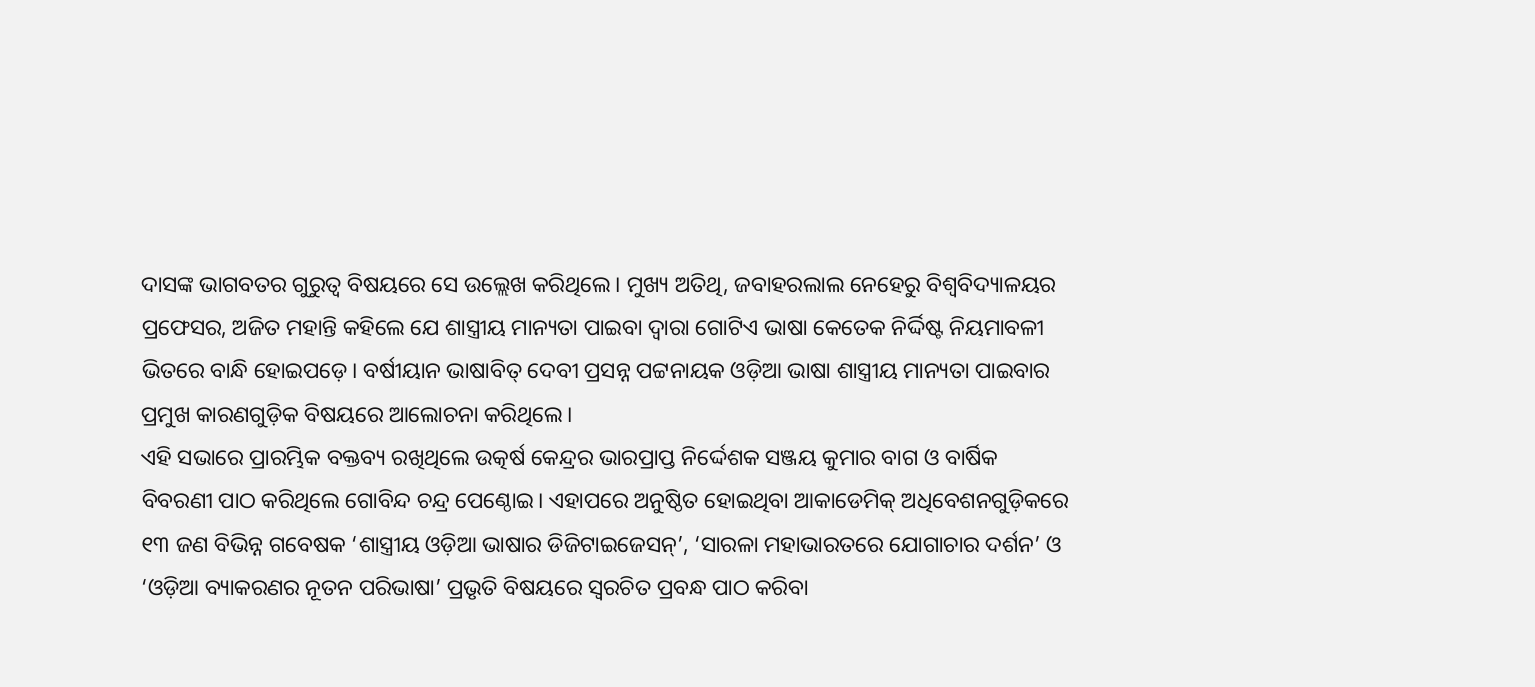ଦାସଙ୍କ ଭାଗବତର ଗୁରୁତ୍ବ ବିଷୟରେ ସେ ଉଲ୍ଲେଖ କରିଥିଲେ। ମୁଖ୍ୟ ଅତିଥି, ଜବାହରଲାଲ ନେହେରୁ ବିଶ୍ବବିଦ୍ୟାଳୟର ପ୍ରଫେସର, ଅଜିତ ମହାନ୍ତି କହିଲେ ଯେ ଶାସ୍ତ୍ରୀୟ ମାନ୍ୟତା ପାଇବା ଦ୍ବାରା ଗୋଟିଏ ଭାଷା କେତେକ ନିର୍ଦ୍ଦିଷ୍ଟ ନିୟମାବଳୀ ଭିତରେ ବାନ୍ଧି ହୋଇପଡ଼େ। ବର୍ଷୀୟାନ ଭାଷାବିତ୍ ଦେବୀ ପ୍ରସନ୍ନ ପଟ୍ଟନାୟକ ଓଡ଼ିଆ ଭାଷା ଶାସ୍ତ୍ରୀୟ ମାନ୍ୟତା ପାଇବାର ପ୍ରମୁଖ କାରଣଗୁଡ଼ିକ ବିଷୟରେ ଆଲୋଚନା କରିଥିଲେ।
ଏହି ସଭାରେ ପ୍ରାରମ୍ଭିକ ବକ୍ତବ୍ୟ ରଖିଥିଲେ ଉତ୍କର୍ଷ କେନ୍ଦ୍ରର ଭାରପ୍ରାପ୍ତ ନିର୍ଦ୍ଦେଶକ ସଞ୍ଜୟ କୁମାର ବାଗ ଓ ବାର୍ଷିକ ବିବରଣୀ ପାଠ କରିଥିଲେ ଗୋବିନ୍ଦ ଚନ୍ଦ୍ର ପେଣ୍ଠୋଇ। ଏହାପରେ ଅନୁଷ୍ଠିତ ହୋଇଥିବା ଆକାଡେମିକ୍ ଅଧିବେଶନଗୁଡ଼ିକରେ ୧୩ ଜଣ ବିଭିନ୍ନ ଗବେଷକ ‘ଶାସ୍ତ୍ରୀୟ ଓଡ଼ିଆ ଭାଷାର ଡିଜିଟାଇଜେସନ୍’, ‘ସାରଳା ମହାଭାରତରେ ଯୋଗାଚାର ଦର୍ଶନ’ ଓ ‘ଓଡ଼ିଆ ବ୍ୟାକରଣର ନୂତନ ପରିଭାଷା’ ପ୍ରଭୃତି ବିଷୟରେ ସ୍ବରଚିତ ପ୍ରବନ୍ଧ ପାଠ କରିବା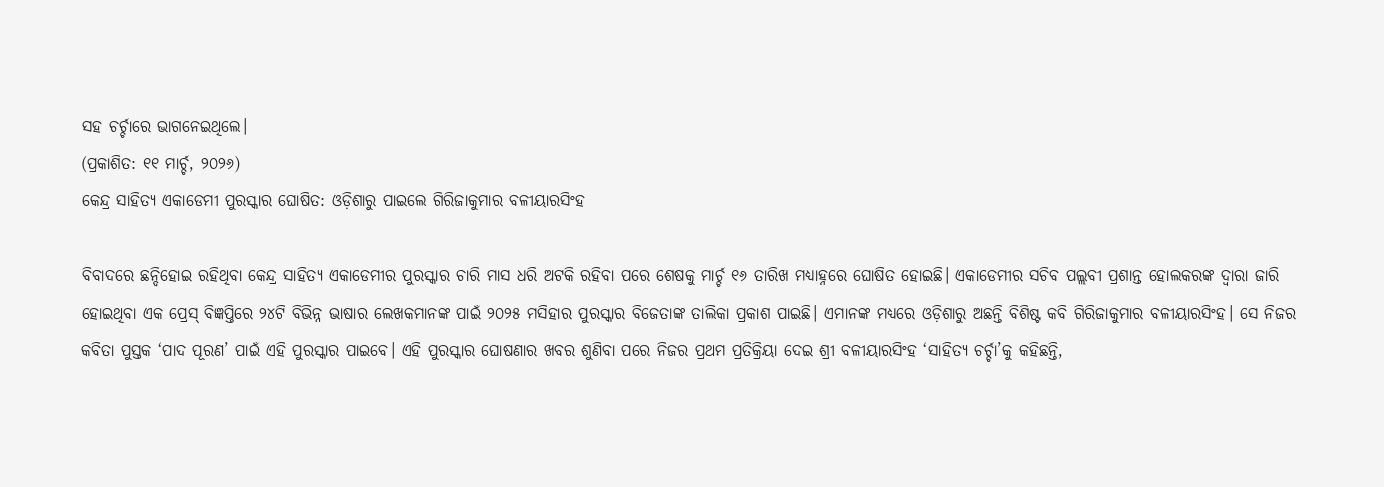ସହ ଚର୍ଚ୍ଚାରେ ଭାଗନେଇଥିଲେ।
(ପ୍ରକାଶିତ: ୧୧ ମାର୍ଚ୍ଚ, ୨୦୨୬)
କେନ୍ଦ୍ର ସାହିତ୍ୟ ଏକାଡେମୀ ପୁରସ୍କାର ଘୋଷିତ: ଓଡ଼ିଶାରୁ ପାଇଲେ ଗିରିଜାକୁମାର ବଳୀୟାରସିଂହ

ବିବାଦରେ ଛନ୍ଦିହୋଇ ରହିଥିବା କେନ୍ଦ୍ର ସାହିତ୍ୟ ଏକାଡେମୀର ପୁରସ୍କାର ଚାରି ମାସ ଧରି ଅଟକି ରହିବା ପରେ ଶେଷକୁ ମାର୍ଚ୍ଚ ୧୬ ତାରିଖ ମଧ୍ୟାହ୍ନରେ ଘୋଷିତ ହୋଇଛି। ଏକାଡେମୀର ସଚିବ ପଲ୍ଲବୀ ପ୍ରଶାନ୍ତ ହୋଲକରଙ୍କ ଦ୍ବାରା ଜାରି ହୋଇଥିବା ଏକ ପ୍ରେସ୍ ବିଜ୍ଞପ୍ତିରେ ୨୪ଟି ବିଭିନ୍ନ ଭାଷାର ଲେଖକମାନଙ୍କ ପାଇଁ ୨୦୨୫ ମସିହାର ପୁରସ୍କାର ବିଜେତାଙ୍କ ତାଲିକା ପ୍ରକାଶ ପାଇଛି। ଏମାନଙ୍କ ମଧ୍ୟରେ ଓଡ଼ିଶାରୁ ଅଛନ୍ତି ବିଶିଷ୍ଟ କବି ଗିରିଜାକୁମାର ବଳୀୟାରସିଂହ। ସେ ନିଜର କବିତା ପୁସ୍ତକ ‘ପାଦ ପୂରଣ’ ପାଇଁ ଏହି ପୁରସ୍କାର ପାଇବେ। ଏହି ପୁରସ୍କାର ଘୋଷଣାର ଖବର ଶୁଣିବା ପରେ ନିଜର ପ୍ରଥମ ପ୍ରତିକ୍ରିୟା ଦେଇ ଶ୍ରୀ ବଳୀୟାରସିଂହ ‘ସାହିତ୍ୟ ଚର୍ଚ୍ଚା’କୁ କହିଛନ୍ତି,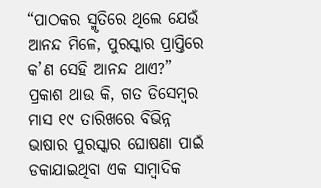“ପାଠକର ସ୍ମୃତିରେ ଥିଲେ ଯେଉଁ ଆନନ୍ଦ ମିଳେ, ପୁରସ୍କାର ପ୍ରାପ୍ତିରେ କ’ଣ ସେହି ଆନନ୍ଦ ଥାଏ?”
ପ୍ରକାଶ ଥାଉ କି, ଗତ ଡିସେମ୍ବର ମାସ ୧୯ ତାରିଖରେ ବିଭିନ୍ନ ଭାଷାର ପୁରସ୍କାର ଘୋଷଣା ପାଇଁ ଡକାଯାଇଥିବା ଏକ ସାମ୍ବାଦିକ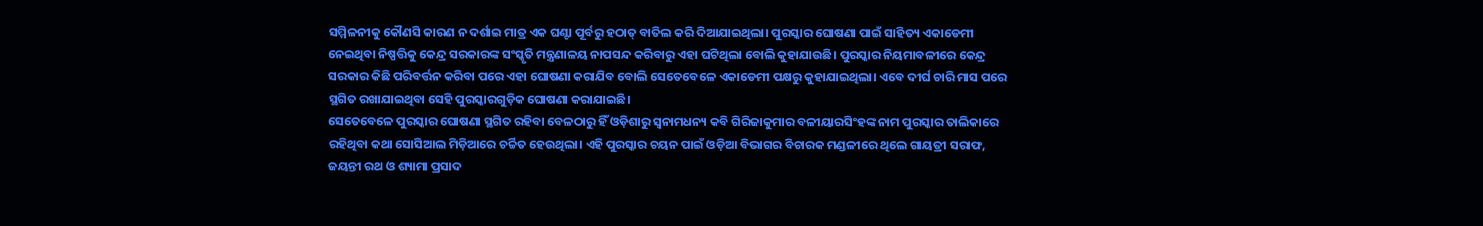ସମ୍ମିଳନୀକୁ କୌଣସି କାରଣ ନ ଦର୍ଶାଇ ମାତ୍ର ଏକ ଘଣ୍ଟା ପୂର୍ବରୁ ହଠାତ୍ ବାତିଲ କରି ଦିଆଯାଇଥିଲା। ପୁରସ୍କାର ଘୋଷଣା ପାଇଁ ସାହିତ୍ୟ ଏକାଡେମୀ ନେଇଥିବା ନିଷ୍ପତ୍ତିକୁ କେନ୍ଦ୍ର ସରକାରଙ୍କ ସଂସ୍କୃତି ମନ୍ତ୍ରଣାଳୟ ନାପସନ୍ଦ କରିବାରୁ ଏହା ଘଟିଥିଲା ବୋଲି କୁହାଯାଉଛି। ପୁରସ୍କାର ନିୟମାବଳୀରେ କେନ୍ଦ୍ର ସରକାର କିଛି ପରିବର୍ତ୍ତନ କରିବା ପରେ ଏହା ଘୋଷଣା କରାଯିବ ବୋଲି ସେତେବେଳେ ଏକାଡେମୀ ପକ୍ଷରୁ କୁହାଯାଇଥିଲା। ଏବେ ଦୀର୍ଘ ଚାରି ମାସ ପରେ ସ୍ଥଗିତ ରଖାଯାଇଥିବା ସେହି ପୁରସ୍କାରଗୁଡ଼ିକ ଘୋଷଣା କରାଯାଇଛି।
ସେତେବେଳେ ପୁରସ୍କାର ଘୋଷଣା ସ୍ଥଗିତ ରହିବା ବେଳଠାରୁ ହିଁ ଓଡ଼ିଶାରୁ ସ୍ୱନାମଧନ୍ୟ କବି ଗିରିଜାକୁମାର ବଳୀୟାରସିଂହଙ୍କ ନାମ ପୁରସ୍କାର ତାଲିକାରେ ରହିଥିବା କଥା ସୋସିଆଲ ମିଡ଼ିଆରେ ଚର୍ଚ୍ଚିତ ହେଉଥିଲା। ଏହି ପୁରସ୍କାର ଚୟନ ପାଇଁ ଓଡ଼ିଆ ବିଭାଗର ବିଚାରକ ମଣ୍ଡଳୀରେ ଥିଲେ ଗାୟତ୍ରୀ ସରାଫ, ଜୟନ୍ତୀ ରଥ ଓ ଶ୍ୟାମା ପ୍ରସାଦ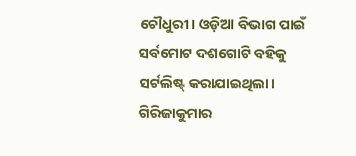ଚୌଧୁରୀ। ଓଡ଼ିଆ ବିଭାଗ ପାଇଁ ସର୍ବମୋଟ ଦଶଗୋଟି ବହିକୁ ସର୍ଟଲିଷ୍ଟ୍ କରାଯାଇଥିଲା। ଗିରିଜାକୁମାର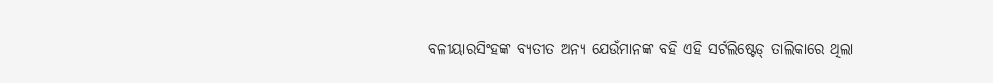ବଳୀୟାରସିଂହଙ୍କ ବ୍ୟତୀତ ଅନ୍ୟ ଯେଉଁମାନଙ୍କ ବହି ଏହି ସର୍ଟଲିଷ୍ଟେଡ୍ ତାଲିକାରେ ଥିଲା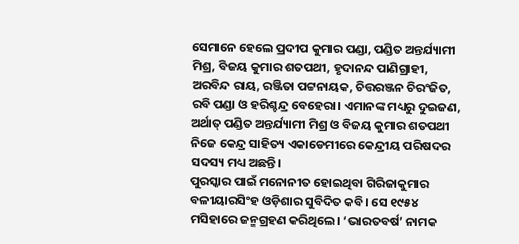ସେମାନେ ହେଲେ ପ୍ରଦୀପ କୁମାର ପଣ୍ଡା, ପଣ୍ଡିତ ଅନ୍ତର୍ଯ୍ୟାମୀ ମିଶ୍ର, ବିଜୟ କୁମାର ଶତପଥୀ, ହୃଦାନନ୍ଦ ପାଣିଗ୍ରାହୀ, ଅରବିନ୍ଦ ରାୟ, ରଞ୍ଜିତା ପଟ୍ଟନାୟକ, ଚିତ୍ତରଞ୍ଜନ ଚିରଂଜିତ, ରବି ପଣ୍ଡା ଓ ହରିଶ୍ଚନ୍ଦ୍ର ବେହେରା। ଏମାନଙ୍କ ମଧ୍ୟରୁ ଦୁଇଜଣ, ଅର୍ଥାତ୍ ପଣ୍ଡିତ ଅନ୍ତର୍ଯ୍ୟାମୀ ମିଶ୍ର ଓ ବିଜୟ କୁମାର ଶତପଥୀ ନିଜେ କେନ୍ଦ୍ର ସାହିତ୍ୟ ଏକାଡେମୀରେ କେନ୍ଦ୍ରୀୟ ପରିଷଦର ସଦସ୍ୟ ମଧ୍ୟ ଅଛନ୍ତି।
ପୁରସ୍କାର ପାଇଁ ମନୋନୀତ ହୋଇଥିବା ଗିରିଜାକୁମାର ବଳୀୟାରସିଂହ ଓଡ଼ିଶାର ସୁବିଦିତ କବି। ସେ ୧୯୫୪ ମସିହାରେ ଜନ୍ମଗ୍ରହଣ କରିଥିଲେ। ‘ଭାରତବର୍ଷ’ ନାମକ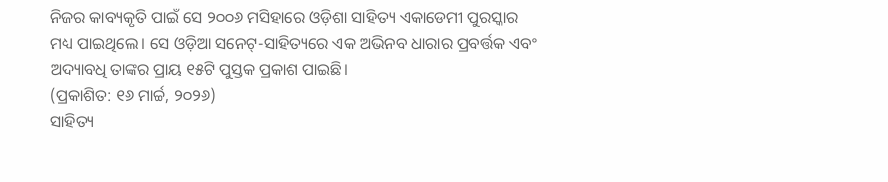ନିଜର କାବ୍ୟକୃତି ପାଇଁ ସେ ୨୦୦୬ ମସିହାରେ ଓଡ଼ିଶା ସାହିତ୍ୟ ଏକାଡେମୀ ପୁରସ୍କାର ମଧ୍ୟ ପାଇଥିଲେ। ସେ ଓଡ଼ିଆ ସନେଟ୍-ସାହିତ୍ୟରେ ଏକ ଅଭିନବ ଧାରାର ପ୍ରବର୍ତ୍ତକ ଏବଂ ଅଦ୍ୟାବଧି ତାଙ୍କର ପ୍ରାୟ ୧୫ଟି ପୁସ୍ତକ ପ୍ରକାଶ ପାଇଛି।
(ପ୍ରକାଶିତ: ୧୬ ମାର୍ଚ୍ଚ, ୨୦୨୬)
ସାହିତ୍ୟ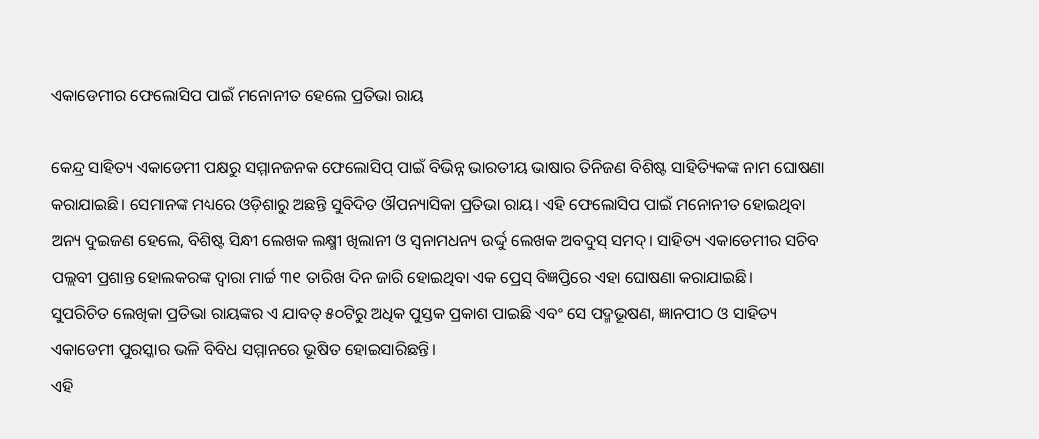ଏକାଡେମୀର ଫେଲୋସିପ ପାଇଁ ମନୋନୀତ ହେଲେ ପ୍ରତିଭା ରାୟ

କେନ୍ଦ୍ର ସାହିତ୍ୟ ଏକାଡେମୀ ପକ୍ଷରୁ ସମ୍ମାନଜନକ ଫେଲୋସିପ୍ ପାଇଁ ବିଭିନ୍ନ ଭାରତୀୟ ଭାଷାର ତିନିଜଣ ବିଶିଷ୍ଟ ସାହିତ୍ୟିକଙ୍କ ନାମ ଘୋଷଣା କରାଯାଇଛି। ସେମାନଙ୍କ ମଧ୍ୟରେ ଓଡ଼ିଶାରୁ ଅଛନ୍ତି ସୁବିଦିତ ଔପନ୍ୟାସିକା ପ୍ରତିଭା ରାୟ। ଏହି ଫେଲୋସିପ ପାଇଁ ମନୋନୀତ ହୋଇଥିବା ଅନ୍ୟ ଦୁଇଜଣ ହେଲେ, ବିଶିଷ୍ଟ ସିନ୍ଧୀ ଲେଖକ ଲକ୍ଷ୍ମୀ ଖିଲାନୀ ଓ ସ୍ୱନାମଧନ୍ୟ ଉର୍ଦ୍ଦୁ ଲେଖକ ଅବଦୁସ୍ ସମଦ୍। ସାହିତ୍ୟ ଏକାଡେମୀର ସଚିବ ପଲ୍ଲବୀ ପ୍ରଶାନ୍ତ ହୋଲକରଙ୍କ ଦ୍ବାରା ମାର୍ଚ୍ଚ ୩୧ ତାରିଖ ଦିନ ଜାରି ହୋଇଥିବା ଏକ ପ୍ରେସ୍ ବିଜ୍ଞପ୍ତିରେ ଏହା ଘୋଷଣା କରାଯାଇଛି।
ସୁପରିଚିତ ଲେଖିକା ପ୍ରତିଭା ରାୟଙ୍କର ଏ ଯାବତ୍ ୫୦ଟିରୁ ଅଧିକ ପୁସ୍ତକ ପ୍ରକାଶ ପାଇଛି ଏବଂ ସେ ପଦ୍ମଭୂଷଣ, ଜ୍ଞାନପୀଠ ଓ ସାହିତ୍ୟ ଏକାଡେମୀ ପୁରସ୍କାର ଭଳି ବିବିଧ ସମ୍ମାନରେ ଭୂଷିତ ହୋଇସାରିଛନ୍ତି।
ଏହି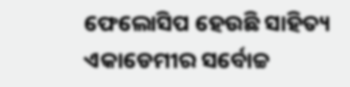ଫେଲୋସିପ ହେଉଛି ସାହିତ୍ୟ ଏକାଡେମୀର ସର୍ବୋଚ୍ଚ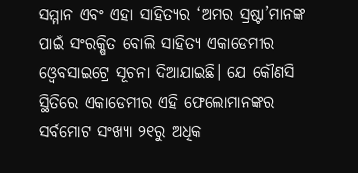ସମ୍ମାନ ଏବଂ ଏହା ସାହିତ୍ୟର ‘ଅମର ସ୍ରଷ୍ଟା’ମାନଙ୍କ ପାଇଁ ସଂରକ୍ଷିତ ବୋଲି ସାହିତ୍ୟ ଏକାଡେମୀର ଓ୍ବେବସାଇଟ୍ରେ ସୂଚନା ଦିଆଯାଇଛି। ଯେ କୌଣସି ସ୍ଥିତିରେ ଏକାଡେମୀର ଏହି ଫେଲୋମାନଙ୍କର ସର୍ବମୋଟ ସଂଖ୍ୟା ୨୧ରୁ ଅଧିକ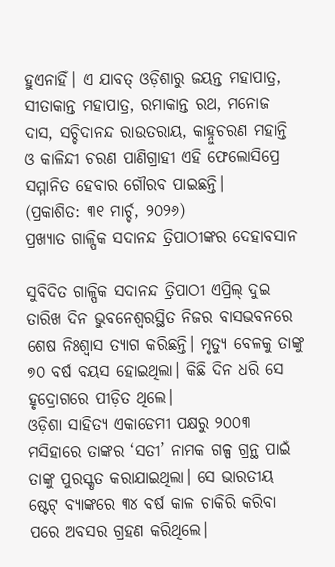ହୁଏନାହିଁ। ଏ ଯାବତ୍ ଓଡ଼ିଶାରୁ ଜୟନ୍ତ ମହାପାତ୍ର, ସୀତାକାନ୍ତ ମହାପାତ୍ର, ରମାକାନ୍ତ ରଥ, ମନୋଜ ଦାସ, ସଚ୍ଚିଦାନନ୍ଦ ରାଉତରାୟ, କାହ୍ନୁଚରଣ ମହାନ୍ତି ଓ କାଳିନ୍ଦୀ ଚରଣ ପାଣିଗ୍ରାହୀ ଏହି ଫେଲୋସିପ୍ରେ ସମ୍ମାନିତ ହେବାର ଗୌରବ ପାଇଛନ୍ତି।
(ପ୍ରକାଶିତ: ୩୧ ମାର୍ଚ୍ଚ, ୨୦୨୬)
ପ୍ରଖ୍ୟାତ ଗାଳ୍ପିକ ସଦାନନ୍ଦ ତ୍ରିପାଠୀଙ୍କର ଦେହାବସାନ

ସୁବିଦିତ ଗାଳ୍ପିକ ସଦାନନ୍ଦ ତ୍ରିପାଠୀ ଏପ୍ରିଲ୍ ଦୁଇ ତାରିଖ ଦିନ ଭୁବନେଶ୍ବରସ୍ଥିତ ନିଜର ବାସଭବନରେ ଶେଷ ନିଃଶ୍ୱାସ ତ୍ୟାଗ କରିଛନ୍ତି। ମୃତ୍ୟୁ ବେଳକୁ ତାଙ୍କୁ ୭୦ ବର୍ଷ ବୟସ ହୋଇଥିଲା। କିଛି ଦିନ ଧରି ସେ ହୃଦ୍ରୋଗରେ ପୀଡ଼ିତ ଥିଲେ।
ଓଡ଼ିଶା ସାହିତ୍ୟ ଏକାଡେମୀ ପକ୍ଷରୁ ୨୦୦୩ ମସିହାରେ ତାଙ୍କର ‘ସତୀ’ ନାମକ ଗଳ୍ପ ଗ୍ରନ୍ଥ ପାଇଁ ତାଙ୍କୁ ପୁରସ୍କୃତ କରାଯାଇଥିଲା। ସେ ଭାରତୀୟ ଷ୍ଟେଟ୍ ବ୍ୟାଙ୍କରେ ୩୪ ବର୍ଷ କାଳ ଚାକିରି କରିବା ପରେ ଅବସର ଗ୍ରହଣ କରିଥିଲେ।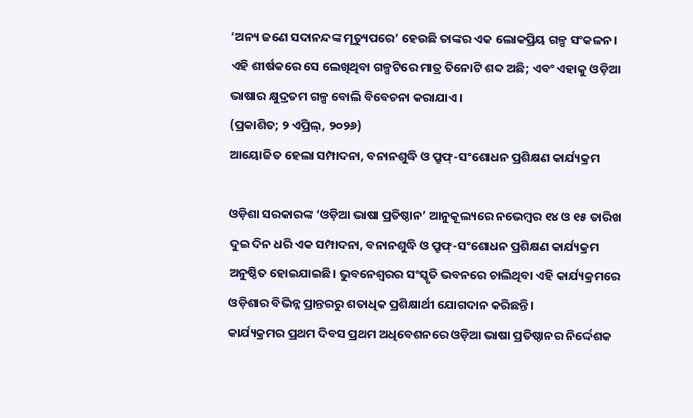‘ଅନ୍ୟ ଜଣେ ସଦାନନ୍ଦଙ୍କ ମୃତ୍ୟୁପରେ’ ହେଉଛି ତାଙ୍କର ଏକ ଲୋକପ୍ରିୟ ଗଳ୍ପ ସଂକଳନ। ଏହି ଶୀର୍ଷକରେ ସେ ଲେଖିଥିବା ଗଳ୍ପଟିରେ ମାତ୍ର ତିନୋଟି ଶବ୍ଦ ଅଛି; ଏବଂ ଏହାକୁ ଓଡ଼ିଆ ଭାଷାର କ୍ଷୁଦ୍ରତମ ଗଳ୍ପ ବୋଲି ବିବେଚନା କରାଯାଏ।
(ପ୍ରକାଶିତ; ୨ ଏପ୍ରିଲ୍, ୨୦୨୬)
ଆୟୋଜିତ ହେଲା ସମ୍ପାଦନା, ବନାନଶୁଦ୍ଧି ଓ ପ୍ରୁଫ୍-ସଂଶୋଧନ ପ୍ରଶିକ୍ଷଣ କାର୍ଯ୍ୟକ୍ରମ

ଓଡ଼ିଶା ସରକାରଙ୍କ ‘ଓଡ଼ିଆ ଭାଷା ପ୍ରତିଷ୍ଠାନ’ ଆନୁକୂଲ୍ୟରେ ନଭେମ୍ବର ୧୪ ଓ ୧୫ ତାରିଖ ଦୁଇ ଦିନ ଧରି ଏକ ସମ୍ପାଦନା, ବନାନଶୁଦ୍ଧି ଓ ପ୍ରୁଫ୍-ସଂଶୋଧନ ପ୍ରଶିକ୍ଷଣ କାର୍ଯ୍ୟକ୍ରମ ଅନୁଷ୍ଠିତ ହୋଇଯାଇଛି। ଭୁବନେଶ୍ବରର ସଂସ୍କୃତି ଭବନରେ ଚାଲିଥିବା ଏହି କାର୍ଯ୍ୟକ୍ରମରେ ଓଡ଼ିଶାର ବିଭିନ୍ନ ପ୍ରାନ୍ତରରୁ ଶତାଧିକ ପ୍ରଶିକ୍ଷାର୍ଥୀ ଯୋଗଦାନ କରିଛନ୍ତି।
କାର୍ଯ୍ୟକ୍ରମର ପ୍ରଥମ ଦିବସ ପ୍ରଥମ ଅଧିବେଶନରେ ଓଡ଼ିଆ ଭାଷା ପ୍ରତିଷ୍ଠାନର ନିର୍ଦ୍ଦେଶକ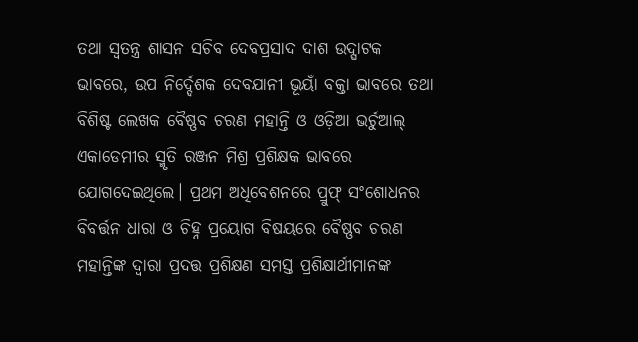ତଥା ସ୍ବତନ୍ତ୍ର ଶାସନ ସଚିବ ଦେବପ୍ରସାଦ ଦାଶ ଉଦ୍ଘାଟକ ଭାବରେ, ଉପ ନିର୍ଦ୍ଦେଶକ ଦେବଯାନୀ ଭୂୟାଁ ବକ୍ତା ଭାବରେ ତଥା ବିଶିଷ୍ଟ ଲେଖକ ବୈଷ୍ଣବ ଚରଣ ମହାନ୍ତି ଓ ଓଡ଼ିଆ ଭର୍ଚୁଆଲ୍ ଏକାଡେମୀର ସ୍ମୃତି ରଞ୍ଜନ ମିଶ୍ର ପ୍ରଶିକ୍ଷକ ଭାବରେ ଯୋଗଦେଇଥିଲେ। ପ୍ରଥମ ଅଧିବେଶନରେ ପ୍ରୁଫ୍ ସଂଶୋଧନର ବିବର୍ତ୍ତନ ଧାରା ଓ ଚିହ୍ନ ପ୍ରୟୋଗ ବିଷୟରେ ବୈଷ୍ଣବ ଚରଣ ମହାନ୍ତିଙ୍କ ଦ୍ବାରା ପ୍ରଦତ୍ତ ପ୍ରଶିକ୍ଷଣ ସମସ୍ତ ପ୍ରଶିକ୍ଷାର୍ଥୀମାନଙ୍କ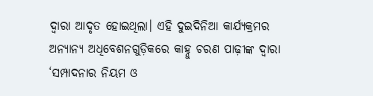ଦ୍ବାରା ଆଦୃତ ହୋଇଥିଲା। ଏହି ଦୁଇଦିନିଆ କାର୍ଯ୍ୟକ୍ରମର ଅନ୍ୟାନ୍ୟ ଅଧିବେଶନଗୁଡ଼ିକରେ କାହ୍ନୁ ଚରଣ ପାଢ଼ୀଙ୍କ ଦ୍ବାରା ‘ସମ୍ପାଦନାର ନିୟମ ଓ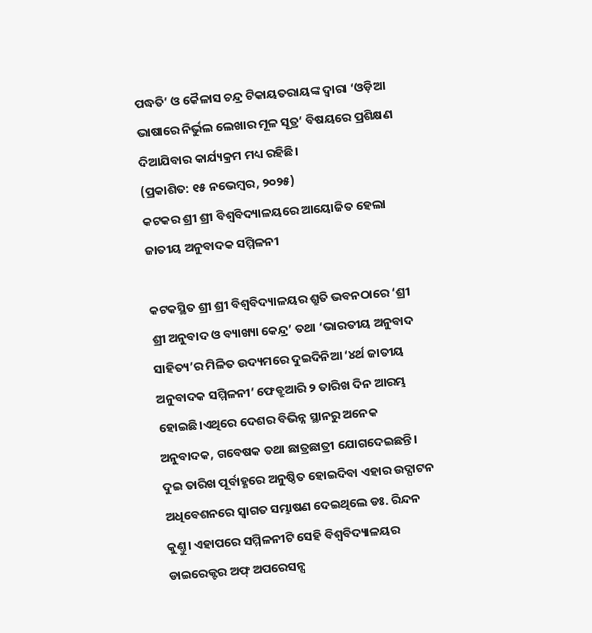ପଦ୍ଧତି’ ଓ କୈଳାସ ଚନ୍ଦ୍ର ଟିକାୟତରାୟଙ୍କ ଦ୍ବାରା ‘ଓଡ଼ିଆ ଭାଷାରେ ନିର୍ଭୁଲ ଲେଖାର ମୂଳ ସୂତ୍ର’ ବିଷୟରେ ପ୍ରଶିକ୍ଷଣ ଦିଆଯିବାର କାର୍ଯ୍ୟକ୍ରମ ମଧ୍ୟ ରହିଛି।
(ପ୍ରକାଶିତ: ୧୫ ନଭେମ୍ବର, ୨୦୨୫)
କଟକର ଶ୍ରୀ ଶ୍ରୀ ବିଶ୍ବବିଦ୍ୟାଳୟରେ ଆୟୋଜିତ ହେଲା ଜାତୀୟ ଅନୁବାଦକ ସମ୍ମିଳନୀ

କଟକସ୍ଥିତ ଶ୍ରୀ ଶ୍ରୀ ବିଶ୍ୱବିଦ୍ୟାଳୟର ଶ୍ରୁତି ଭବନଠାରେ ‘ଶ୍ରୀ ଶ୍ରୀ ଅନୁବାଦ ଓ ବ୍ୟାଖ୍ୟା କେନ୍ଦ୍ର’ ତଥା ‘ଭାରତୀୟ ଅନୁବାଦ ସାହିତ୍ୟ’ର ମିଳିତ ଉଦ୍ୟମରେ ଦୁଇଦିନିଆ ‘୪ର୍ଥ ଜାତୀୟ ଅନୁବାଦକ ସମ୍ମିଳନୀ’ ଫେବ୍ରୁଆରି ୨ ତାରିଖ ଦିନ ଆରମ୍ଭ ହୋଇଛି।ଏଥିରେ ଦେଶର ବିଭିନ୍ନ ସ୍ଥାନରୁ ଅନେକ ଅନୁବାଦକ, ଗବେଷକ ତଥା ଛାତ୍ରଛାତ୍ରୀ ଯୋଗଦେଇଛନ୍ତି।
ଦୁଇ ତାରିଖ ପୂର୍ବାହ୍ଣରେ ଅନୁଷ୍ଠିତ ହୋଇଦିବା ଏହାର ଉଦ୍ଘାଟନ ଅଧିବେଶନରେ ସ୍ବାଗତ ସମ୍ଭାଷଣ ଦେଇଥିଲେ ଡଃ. ରିନ୍ଦନ କୁଣ୍ତୁ। ଏହାପରେ ସମ୍ମିଳନୀଟି ସେହି ବିଶ୍ବବିଦ୍ୟାଳୟର ଡାଇରେକ୍ଟର ଅଫ୍ ଅପରେସନ୍ସ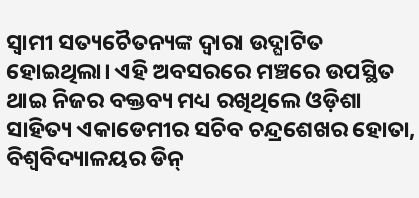ସ୍ବାମୀ ସତ୍ୟଚୈତନ୍ୟଙ୍କ ଦ୍ବାରା ଉଦ୍ଘାଟିତ ହୋଇଥିଲା। ଏହି ଅବସରରେ ମଞ୍ଚରେ ଉପସ୍ଥିତ ଥାଇ ନିଜର ବକ୍ତବ୍ୟ ମଧ୍ୟ ରଖିଥିଲେ ଓଡ଼ିଶା ସାହିତ୍ୟ ଏକାଡେମୀର ସଚିବ ଚନ୍ଦ୍ରଶେଖର ହୋତା, ବିଶ୍ବବିଦ୍ୟାଳୟର ଡିନ୍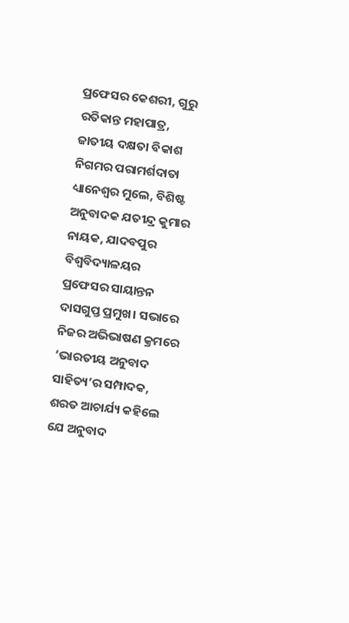ପ୍ରଫେସର କେଶରୀ, ଗୁରୁ ରତିକାନ୍ତ ମହାପାତ୍ର, ଜାତୀୟ ଦକ୍ଷତା ବିକାଶ ନିଗମର ପରାମର୍ଶଦାତା ଧ୍ୟାନେଶ୍ୱର ମୁଲେ, ବିଶିଷ୍ଟ ଅନୁବାଦକ ଯତୀନ୍ଦ୍ର କୁମାର ନାୟକ, ଯାଦବପୁର ବିଶ୍ବବିଦ୍ୟାଳୟର ପ୍ରଫେସର ସାୟାନ୍ତନ ଦାସଗୁପ୍ତ ପ୍ରମୁଖ। ସଭାରେ ନିଜର ଅଭିଭାଷଣ କ୍ରମରେ ‘ଭାରତୀୟ ଅନୁବାଦ ସାହିତ୍ୟ’ର ସମ୍ପାଦକ, ଶରତ ଆଚାର୍ଯ୍ୟ କହିଲେ ଯେ ଅନୁବାଦ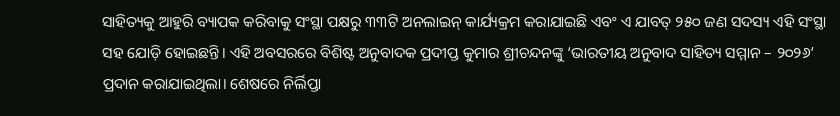ସାହିତ୍ୟକୁ ଆହୁରି ବ୍ୟାପକ କରିବାକୁ ସଂସ୍ଥା ପକ୍ଷରୁ ୩୩ଟି ଅନଲାଇନ୍ କାର୍ଯ୍ୟକ୍ରମ କରାଯାଇଛି ଏବଂ ଏ ଯାବତ୍ ୨୫୦ ଜଣ ସଦସ୍ୟ ଏହି ସଂସ୍ଥା ସହ ଯୋଡ଼ି ହୋଇଛନ୍ତି। ଏହି ଅବସରରେ ବିଶିଷ୍ଟ ଅନୁବାଦକ ପ୍ରଦୀପ୍ତ କୁମାର ଶ୍ରୀଚନ୍ଦନଙ୍କୁ ‘ଭାରତୀୟ ଅନୁବାଦ ସାହିତ୍ୟ ସମ୍ମାନ – ୨୦୨୬’ ପ୍ରଦାନ କରାଯାଇଥିଲା। ଶେଷରେ ନିର୍ଲିପ୍ତା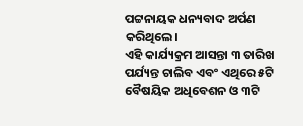ପଟ୍ଟନାୟକ ଧନ୍ୟବାଦ ଅର୍ପଣ କରିଥିଲେ।
ଏହି କାର୍ଯ୍ୟକ୍ରମ ଆସନ୍ତା ୩ ତାରିଖ ପର୍ଯ୍ୟନ୍ତ ଚାଲିବ ଏବଂ ଏଥିରେ ୫ଟି ବୈଷୟିକ ଅଧିବେଶନ ଓ ୩ଟି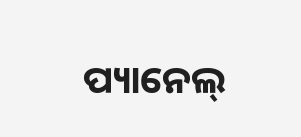ପ୍ୟାନେଲ୍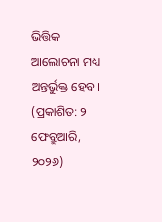ଭିତ୍ତିକ ଆଲୋଚନା ମଧ୍ୟ ଅନ୍ତର୍ଭୁକ୍ତ ହେବ।
(ପ୍ରକାଶିତ: ୨ ଫେବ୍ରୁଆରି, ୨୦୨୬)